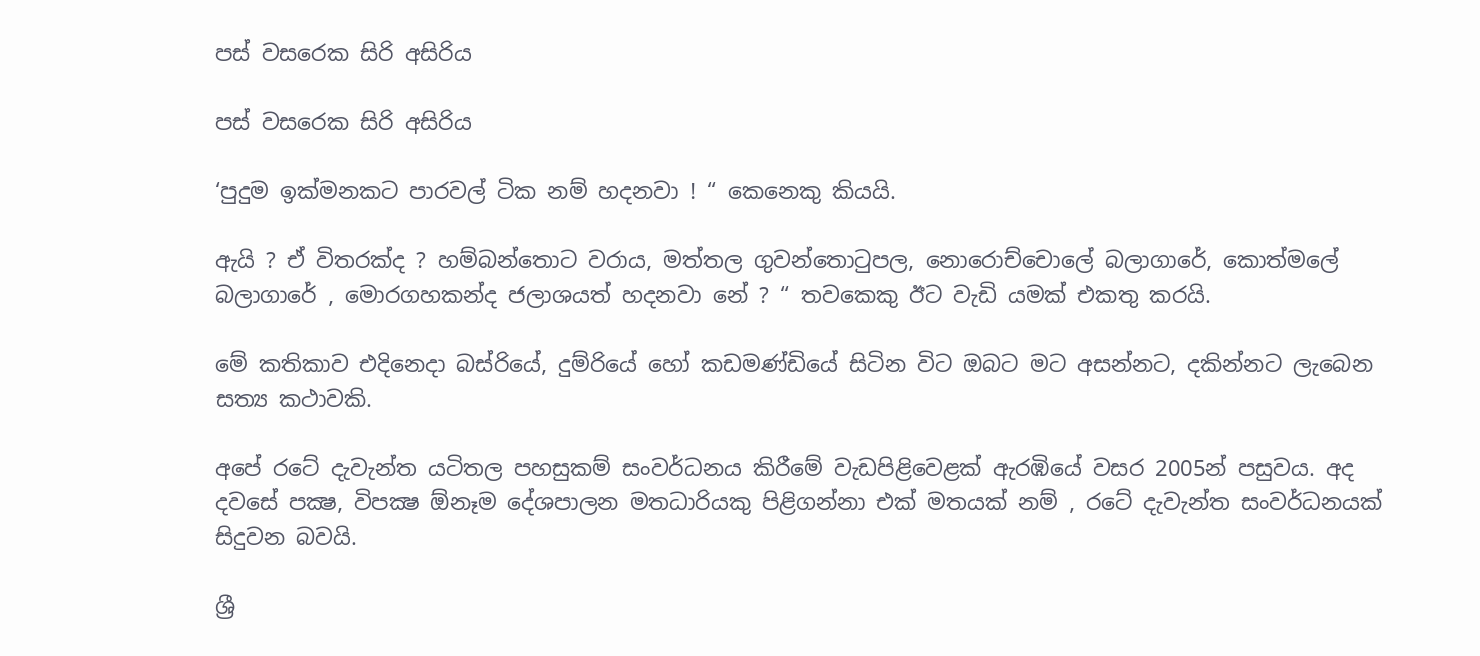පස් වසරෙක සිරි අසිරිය

පස් වසරෙක සිරි අසිරිය

‘පුදුම ඉක්මනකට පාරවල් ටික නම් හදනවා ! “ කෙනෙකු කියයි.

ඇයි ? ඒ විතරක්ද ? හම්බන්තොට වරාය, මත්තල ගුවන්තොටුපල, නොරොච්චොලේ බලාගාරේ, කොත්මලේ බලාගාරේ , මොරගහකන්ද ජලාශයත් හදනවා නේ ? “ තවකෙකු ඊට වැඩි යමක් එකතු කරයි.

මේ කතිකාව එදිනෙදා බස්රියේ, දුම්රියේ හෝ කඩමණ්ඩියේ සිටින විට ඔබට මට අසන්නට, දකින්නට ලැබෙන සත්‍ය කථාවකි.

අපේ රටේ දැවැන්ත යටිතල පහසුකම් සංවර්ධනය කිරීමේ වැඩපිළිවෙළක් ඇරඹියේ වසර 2005න් පසුවය. අද දවසේ පක්‍ෂ, විපක්‍ෂ ඕනෑම දේශපාලන මතධාරියකු පිළිගන්නා එක් මතයක් නම් , රටේ දැවැන්ත සංවර්ධනයක් සිදුවන බවයි.

ශ්‍රී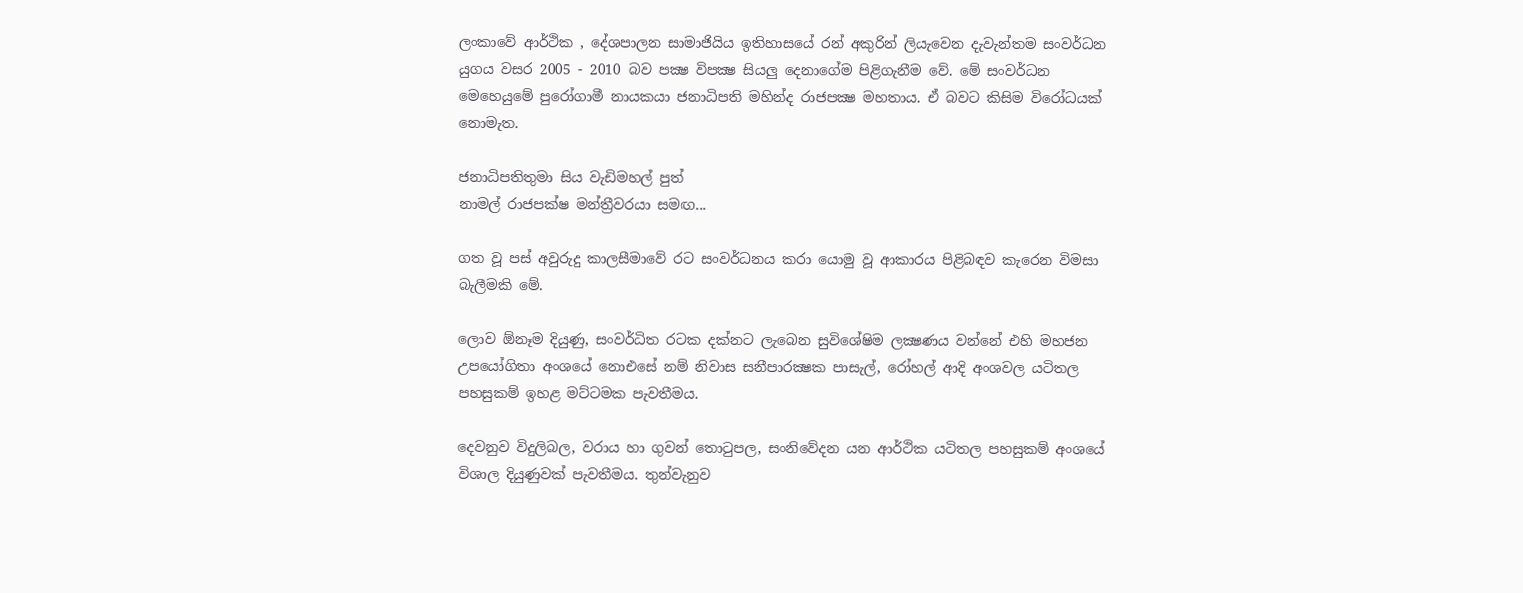ලංකාවේ ආර්ථික , දේශපාලන සාමාජියිය ඉතිහාසයේ රන් අකුරින් ලියැවෙන දැවැන්තම සංවර්ධන යුගය වසර 2005 - 2010 බව පක්‍ෂ විපක්‍ෂ සියලු දෙනාගේම පිළිගැනීම වේ. මේ සංවර්ධන මෙහෙයුමේ පුරෝගාමී නායකයා ජනාධිපති මහින්ද රාජපක්‍ෂ මහතාය. ඒ බවට කිසිම විරෝධයක් නොමැත.

ජනාධිපතිතුමා සිය වැඩිමහල් පුත්
නාමල් රාජපක්ෂ මන්ත්‍රීවරයා සමඟ...

ගත වූ පස් අවුරුදු කාලසීමාවේ රට සංවර්ධනය කරා යොමු වූ ආකාරය පිළිබඳව කැරෙන විමසා බැලීමකි මේ.

ලොව ඕනෑම දියුණු, සංවර්ධිත රටක දක්නට ලැබෙන සුවිශේෂිම ලක්‍ෂණය වන්නේ එහි මහජන උපයෝගිතා අංශයේ නොඑසේ නම් නිවාස සනීපාරක්‍ෂක පාසැල්, රෝහල් ආදි අංශවල යටිතල පහසුකම් ඉහළ මට්ටමක පැවතීමය.

දෙවනුව විදුලිබල, වරාය හා ගුවන් තොටුපල, සංනිවේදන යන ආර්ථික යටිතල පහසුකම් අංශයේ විශාල දියුණුවක් පැවතීමය. තුන්වැනුව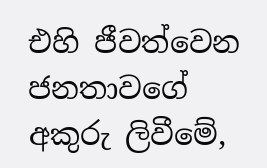එහි ජීවත්වෙන ජනතාවගේ අකුරු ලිවීමේ,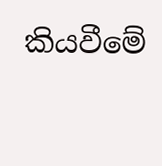කියවීමේ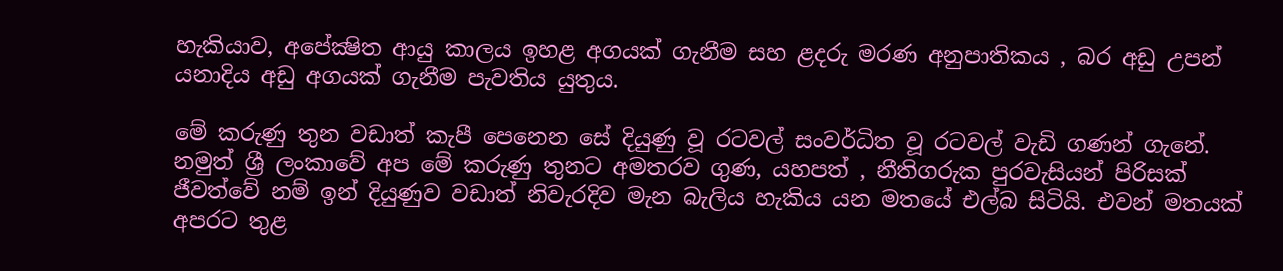හැකියාව, අපේක්‍ෂිත ආයු කාලය ඉහළ අගයක් ගැනීම සහ ළදරු මරණ අනුපාතිකය , බර අඩු උපන් යනාදිය අඩු අගයක් ගැනීම පැවතිය යුතුය.

මේ කරුණු තුන වඩාත් කැපී පෙනෙන සේ දියුණු වූ රටවල් සංවර්ධිත වූ රටවල් වැඩි ගණන් ගැනේ. නමුත් ශ්‍රී ලංකාවේ අප මේ කරුණු තුනට අමතරව ගුණ, යහපත් , නීතිගරුක පුරවැසියන් පිරිසක් ජීවත්වේ නම් ඉන් දියුණුව වඩාත් නිවැරදිව මැන බැලිය හැකිය යන මතයේ එල්බ සිටියි. එවන් මතයක් අපරට තුළ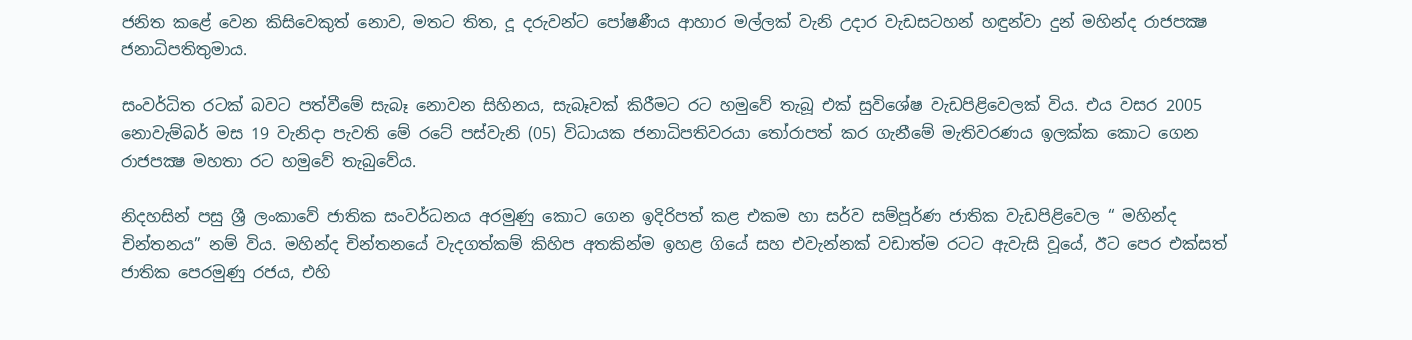ජනිත කළේ වෙන කිසිවෙකුත් නොව, මතට තිත, දූ දරුවන්ට පෝෂණීය ආහාර මල්ලක් වැනි උදාර වැඩසටහන් හඳුන්වා දුන් මහින්ද රාජපක්‍ෂ ජනාධිපතිතුමාය.

සංවර්ධිත රටක් බවට පත්වීමේ සැබෑ නොවන සිහිනය, සැබෑවක් කිරීමට රට හමුවේ තැබූ එක් සුවිශේෂ වැඩපිළිවෙලක් විය. එය වසර 2005 නොවැම්බර් මස 19 වැනිදා පැවති මේ රටේ පස්වැනි (05) විධායක ජනාධිපතිවරයා තෝරාපත් කර ගැනීමේ මැතිවරණය ඉලක්ක කොට ගෙන රාජපක්‍ෂ මහතා රට හමුවේ තැබුවේය.

නිදහසින් පසු ශ්‍රී ලංකාවේ ජාතික සංවර්ධනය අරමුණු කොට ගෙන ඉදිරිපත් කළ එකම හා සර්ව සම්පූර්ණ ජාතික වැඩපිළිවෙල “ මහින්ද චින්තනය” නම් විය. මහින්ද චින්තනයේ වැදගත්කම් කිහිප අතකින්ම ඉහළ ගියේ සහ එවැන්නක් වඩාත්ම රටට ඇවැසි වූයේ, ඊට පෙර එක්සත් ජාතික පෙරමුණු රජය, එහි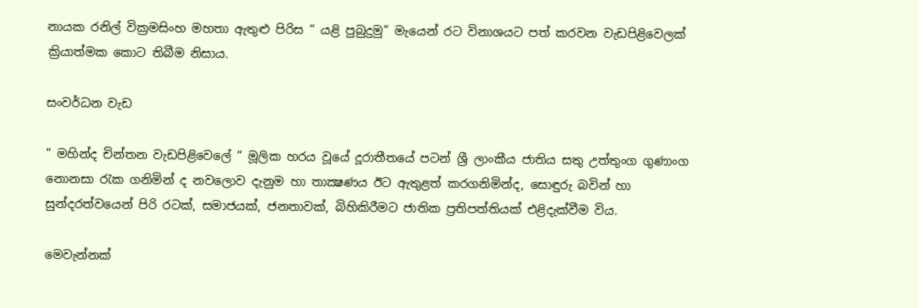නායක රනිල් වික්‍රමසිංහ මහතා ඇතුළු පිරිස “ යළි පුබුදුමු” මැයෙන් රට විනාශයට පත් කරවන වැඩපිළිවෙලක් ක්‍රියාත්මක කොට තිබීම නිසාය.

සංවර්ධන වැඩ

“ මහින්ද චින්තන වැඩපිළිවෙලේ “ මූලික හරය වූයේ දූරාතීතයේ පටන් ශ්‍රී ලාංකීය ජාතිය සතු උත්තුංග ගුණාංග නොනසා රැක ගනිමින් ද නවලොව දැනුම හා තාක්‍ෂණය ඊට ඇතුළත් කරගනිමින්ද, සොඳුරු බවින් හා සුන්දරත්වයෙන් පිරි රටක්, සමාජයක්, ජනතාවක්, බිහිකිරීමට ජාතික ප්‍රතිපත්තියක් එළිදැක්වීම විය.

මෙවැන්නක්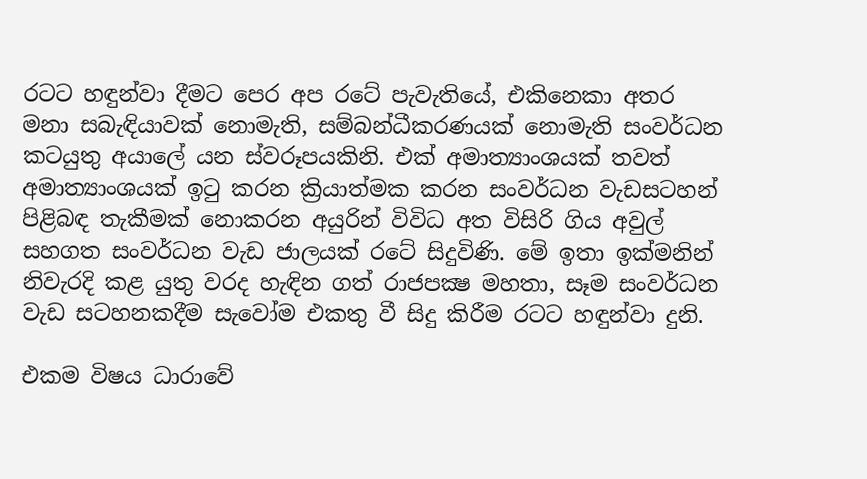රටට හඳුන්වා දීමට පෙර අප රටේ පැවැතියේ, එකිනෙකා අතර මනා සබැඳියාවක් නොමැති, සම්බන්ධීකරණයක් නොමැති සංවර්ධන කටයුතු අයාලේ යන ස්වරූපයකිනි. එක් අමාත්‍යාංශයක් තවත් අමාත්‍යාංශයක් ඉටු කරන ක්‍රියාත්මක කරන සංවර්ධන වැඩසටහන් පිළිබඳ තැකීමක් නොකරන අයුරින් විවිධ අත විසිරි ගිය අවුල් සහගත සංවර්ධන වැඩ ජාලයක් රටේ සිදුවිණි. මේ ඉතා ඉක්මනින් නිවැරදි කළ යුතු වරද හැඳින ගත් රාජපක්‍ෂ මහතා, සෑම සංවර්ධන වැඩ සටහනකදීම සැවෝම එකතු වී සිදු කිරීම රටට හඳුන්වා දුනි.

එකම විෂය ධාරාවේ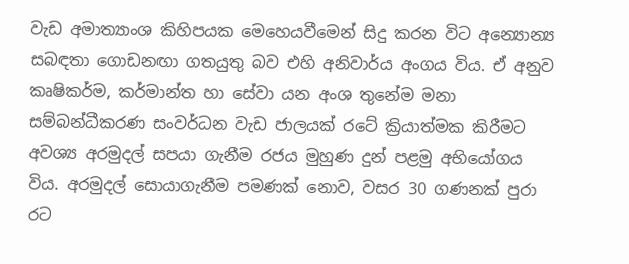වැඩ අමාත්‍යාංශ කිහිපයක මෙහෙයවීමෙන් සිදු කරන විට අන්‍යොන්‍ය සබඳතා ගොඩනඟා ගතයුතු බව එහි අනිවාර්ය අංගය විය. ඒ අනුව කෘෂිකර්ම, කර්මාන්ත හා සේවා යන අංශ තුනේම මනා සම්බන්ධීකරණ සංවර්ධන වැඩ ජාලයක් රටේ ක්‍රියාත්මක කිරීමට අවශ්‍ය අරමුදල් සපයා ගැනීම රජය මුහුණ දුන් පළමු අභියෝගය විය. අරමුදල් සොයාගැනීම පමණක් නොව, වසර 30 ගණනක් පුරා රට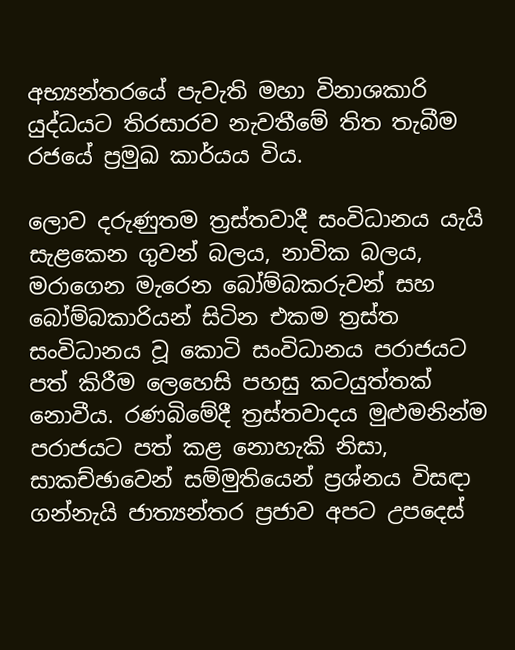අභ්‍යන්තරයේ පැවැති මහා විනාශකාරි යුද්ධයට තිරසාරව නැවතීමේ තිත තැබීම රජයේ ප්‍රමුඛ කාර්යය විය.

ලොව දරුණුතම ත්‍රස්තවාදී සංවිධානය යැයි සැළකෙන ගුවන් බලය, නාවික බලය, මරාගෙන මැරෙන බෝම්බකරුවන් සහ බෝම්බකාරියන් සිටින එකම ත්‍රස්ත සංවිධානය වූ කොටි සංවිධානය පරාජයට පත් කිරීම ලෙහෙසි පහසු කටයුත්තක් නොවීය. රණබිමේදී ත්‍රස්තවාදය මුළුමනින්ම පරාජයට පත් කළ නොහැකි නිසා, සාකච්ඡාවෙන් සම්මුතියෙන් ප්‍රශ්නය විසඳා ගන්නැයි ජාත්‍යන්තර ප්‍රජාව අපට උපදෙස්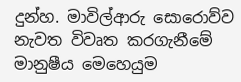දුන්හ. මාවිල්ආරු සොරොව්ව නැවත විවෘත කරගැනීමේ මානුෂීය මෙහෙයුම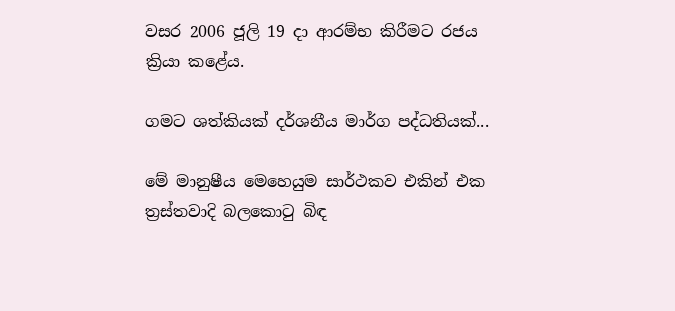වසර 2006 ජූලි 19 දා ආරම්භ කිරීමට රජය ක්‍රියා කළේය.

ගමට ශත්කියක් දර්ශනීය මාර්ග පද්ධතියක්...

මේ මානුෂීය මෙහෙයුම සාර්ථකව එකින් එක ත්‍රස්තවාදි බලකොටු බිඳ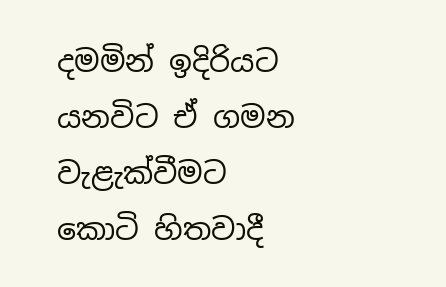දමමින් ඉදිරියට යනවිට ඒ ගමන වැළැක්වීමට කොටි හිතවාදී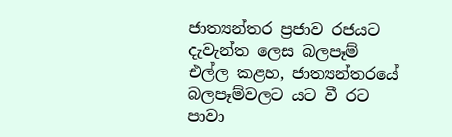ජාත්‍යන්තර ප්‍රජාව රජයට දැවැන්ත ලෙස බලපෑම් එල්ල කළහ, ජාත්‍යන්තරයේ බලපෑම්වලට යට වී රට පාවා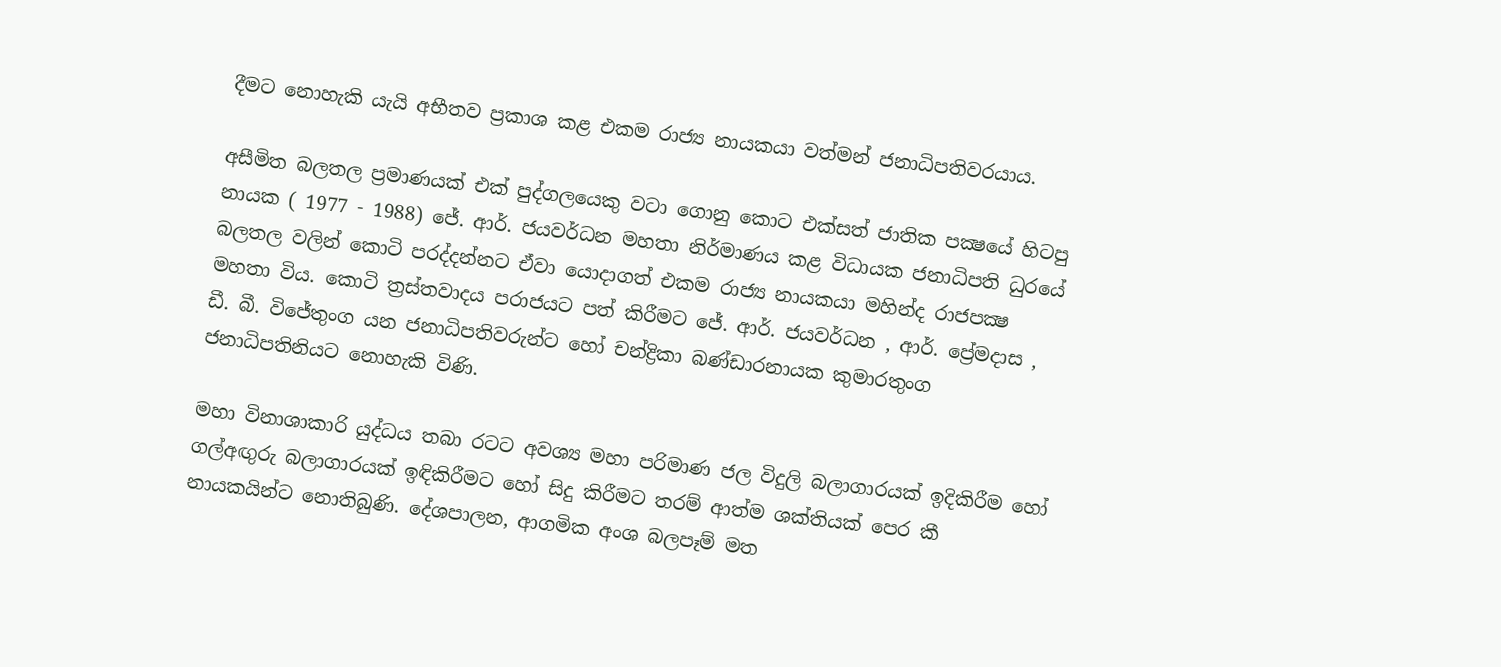දීමට නොහැකි යැයි අභීතව ප්‍රකාශ කළ එකම රාජ්‍ය නායකයා වත්මන් ජනාධිපතිවරයාය.

අසීමිත බලතල ප්‍රමාණයක් එක් පුද්ගලයෙකු වටා ගොනු කොට එක්සත් ජාතික පක්‍ෂයේ හිටපු නායක ( 1977 - 1988) ජේ. ආර්. ජයවර්ධන මහතා නිර්මාණය කළ විධායක ජනාධිපති ධුරයේ බලතල වලින් කොටි පරද්දන්නට ඒවා යොදාගත් එකම රාජ්‍ය නායකයා මහින්ද රාජපක්‍ෂ මහතා විය. කොටි ත්‍රස්තවාදය පරාජයට පත් කිරීමට ජේ. ආර්. ජයවර්ධන , ආර්. ප්‍රේමදාස , ඩී. බී. විජේතුංග යන ජනාධිපතිවරුන්ට හෝ චන්ද්‍රිකා බණ්ඩාරනායක කුමාරතුංග ජනාධිපතිනියට නොහැකි විණි.

මහා විනාශාකාරි යුද්ධය තබා රටට අවශ්‍ය මහා පරිමාණ ජල විදුලි බලාගාරයක් ඉදිකිරීම හෝ ගල්අඟුරු බලාගාරයක් ඉඳිකිරීමට හෝ සිදු කිරීමට තරම් ආත්ම ශක්තියක් පෙර කී නායකයින්ට නොතිබුණි. දේශපාලන, ආගමික අංශ බලපෑම් මත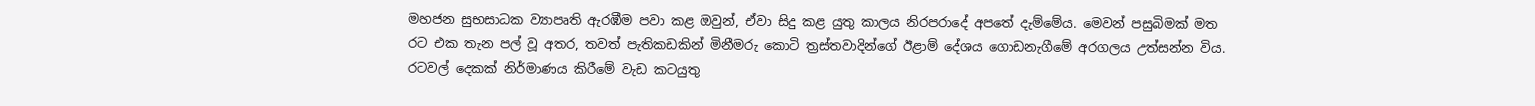මහජන සුභසාධක ව්‍යාපෘති ඇරඹීම පවා කළ ඔවුන්, ඒවා සිදු කළ යුතු කාලය නිරපරාදේ අපතේ දැම්මේය. මෙවන් පසුබිමක් මත රට එක තැන පල් වූ අතර, තවත් පැතිකඩකින් මිනීමරු කොටි ත්‍රස්තවාදින්ගේ ඊළාම් දේශය ගොඩනැගීමේ අරගලය උත්සන්න විය. රටවල් දෙකක් නිර්මාණය කිරීමේ වැඩ කටයුතු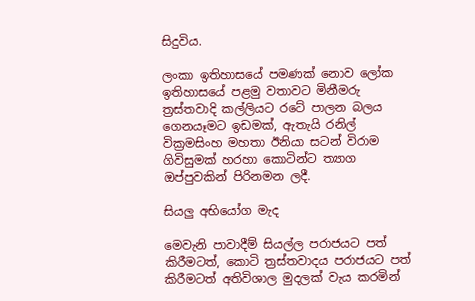සිදුවිය.

ලංකා ඉතිහාසයේ පමණක් නොව ලෝක ඉතිහාසයේ පළමු වතාවට මිනීමරු ත්‍රස්තවාදි කල්ලියට රටේ පාලන බලය ගෙනයෑමට ඉඩමක්, ඇතැයි රනිල් වික්‍රමසිංහ මහතා ඊනියා සටන් විරාම ගිවිසුමක් හරහා කොටින්ට ත්‍යාග ඔප්පුවකින් පිරිනමන ලදී.

සියලු අභියෝග මැද

මෙවැනි පාවාදීම් සියල්ල පරාජයට පත් කිරීමටත්, කොටි ත්‍රස්තවාදය පරාජයට පත් කිරීමටත් අතිවිශාල මුදලක් වැය කරමින්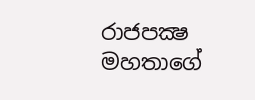රාජපක්‍ෂ මහතාගේ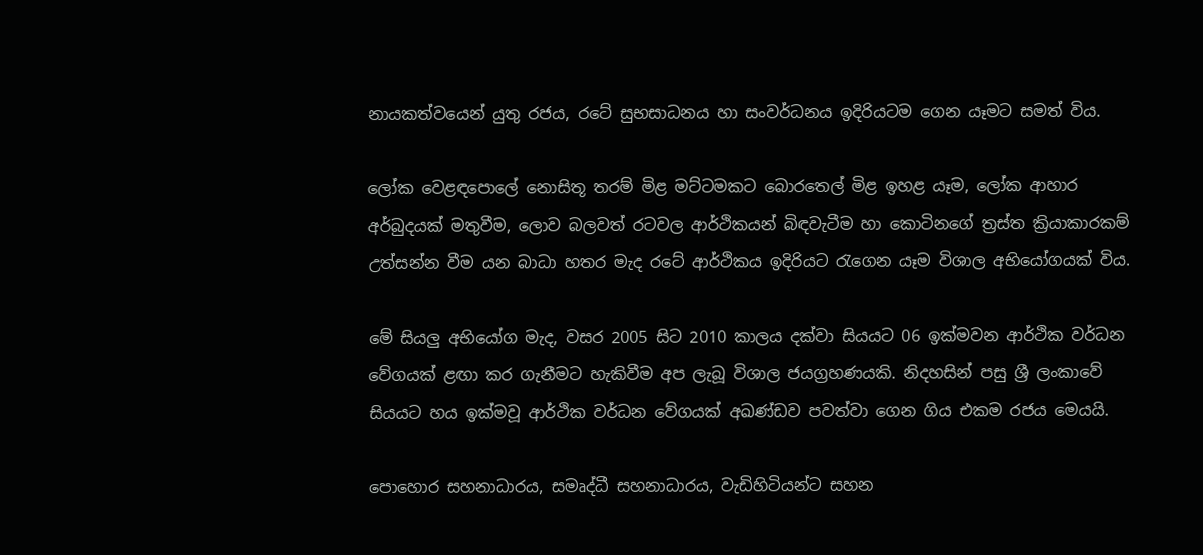නායකත්වයෙන් යුතු රජය, රටේ සුභසාධනය හා සංවර්ධනය ඉදිරියටම ගෙන යෑමට සමත් විය.

ලෝක වෙළඳපොලේ නොසිතූ තරම් මිළ මට්ටමකට බොරතෙල් මිළ ඉහළ යෑම, ලෝක ආහාර අර්බුදයක් මතුවීම, ලොව බලවත් රටවල ආර්ථිකයන් බිඳවැටීම හා කොටිනගේ ත්‍රස්ත ක්‍රියාකාරකම් උත්සන්න වීම යන බාධා හතර මැද රටේ ආර්ථිකය ඉදිරියට රැගෙන යෑම විශාල අභියෝගයක් විය.

මේ සියලු අභියෝග මැද, වසර 2005 සිට 2010 කාලය දක්වා සියයට 06 ඉක්මවන ආර්ථික වර්ධන වේගයක් ළඟා කර ගැනීමට හැකිවීම අප ලැබූ විශාල ජයග්‍රහණයකි. නිදහසින් පසු ශ්‍රී ලංකාවේ සියයට හය ඉක්මවූ ආර්ථික වර්ධන වේගයක් අඛණ්ඩව පවත්වා ගෙන ගිය එකම රජය මෙයයි.

පොහොර සහනාධාරය, සමෘද්ධී සහනාධාරය, වැඩිහිටියන්ට සහන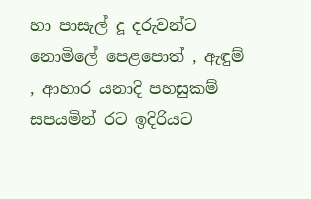හා පාසැල් දූ දරුවන්ට නොමිලේ පෙළපොත් , ඇඳුම් , ආහාර යනාදි පහසුකම් සපයමින් රට ඉදිරියට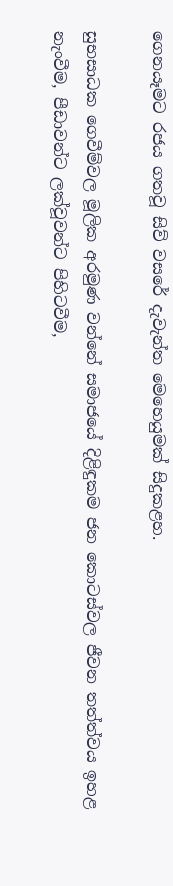ගෙනයෑමට රජය ගතවූ සිව් වසරේ දැවැන්ත මෙහෙයුමක් සිදුකළහ.

සුභසාධක ගෙවීම්වල මූලික අරමුණ වන්නේ සමාජයේ දිළිඳුකම ජන කොටස්වල ජීවන තත්ත්වය ඉහළ නැංවීම, පීඩාවන්ට ලක්වූවන්ට පිහිටවීම,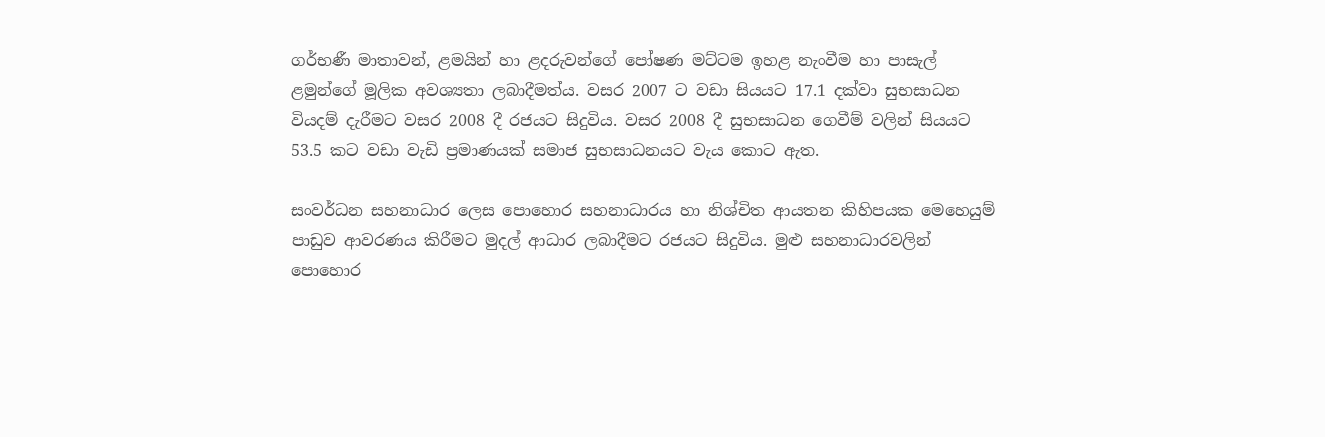ගර්භණී මාතාවන්, ළමයින් හා ළදරුවන්ගේ පෝෂණ මට්ටම ඉහළ නැංවීම හා පාසැල් ළමුන්ගේ මූලික අවශ්‍යතා ලබාදීමත්ය. වසර 2007 ට වඩා සියයට 17.1 දක්වා සුභසාධන වියදම් දැරීමට වසර 2008 දී රජයට සිදුවිය. වසර 2008 දී සුභසාධන ගෙවීම් වලින් සියයට 53.5 කට වඩා වැඩි ප්‍රමාණයක් සමාජ සුභසාධනයට වැය කොට ඇත.

සංවර්ධන සහනාධාර ලෙස පොහොර සහනාධාරය හා නිශ්චිත ආයතන කිහිපයක මෙහෙයුම් පාඩුව ආවරණය කිරීමට මුදල් ආධාර ලබාදීමට රජයට සිදුවිය. මුළු සහනාධාරවලින් පොහොර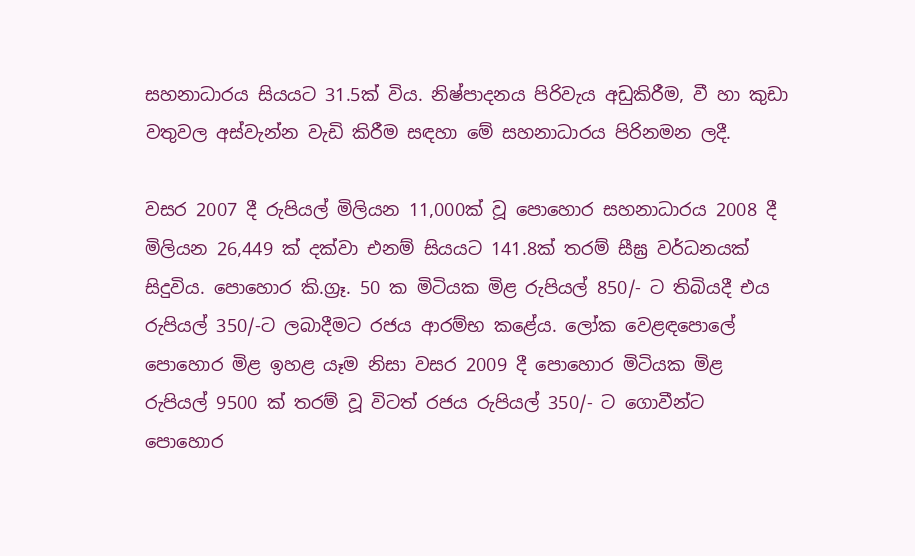සහනාධාරය සියයට 31.5ක් විය. නිෂ්පාදනය පිරිවැය අඩුකිරීම, වී හා කුඩා වතුවල අස්වැන්න වැඩි කිරීම සඳහා මේ සහනාධාරය පිරිනමන ලදී.

වසර 2007 දී රුපියල් මිලියන 11,000ක් වූ පොහොර සහනාධාරය 2008 දී මිලියන 26,449 ක් දක්වා එනම් සියයට 141.8ක් තරම් සීඝ්‍ර වර්ධනයක් සිදුවිය. පොහොර කි.ග්‍රෑ. 50 ක මිටියක මිළ රුපියල් 850/- ට තිබියදී එය රුපියල් 350/-ට ලබාදීමට රජය ආරම්භ කළේය. ලෝක වෙළඳපොලේ පොහොර මිළ ඉහළ යෑම නිසා වසර 2009 දී පොහොර මිටියක මිළ රුපියල් 9500 ක් තරම් වූ විටත් රජය රුපියල් 350/- ට ගොවීන්ට පොහොර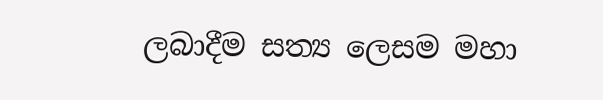ලබාදීම සත්‍ය ලෙසම මහා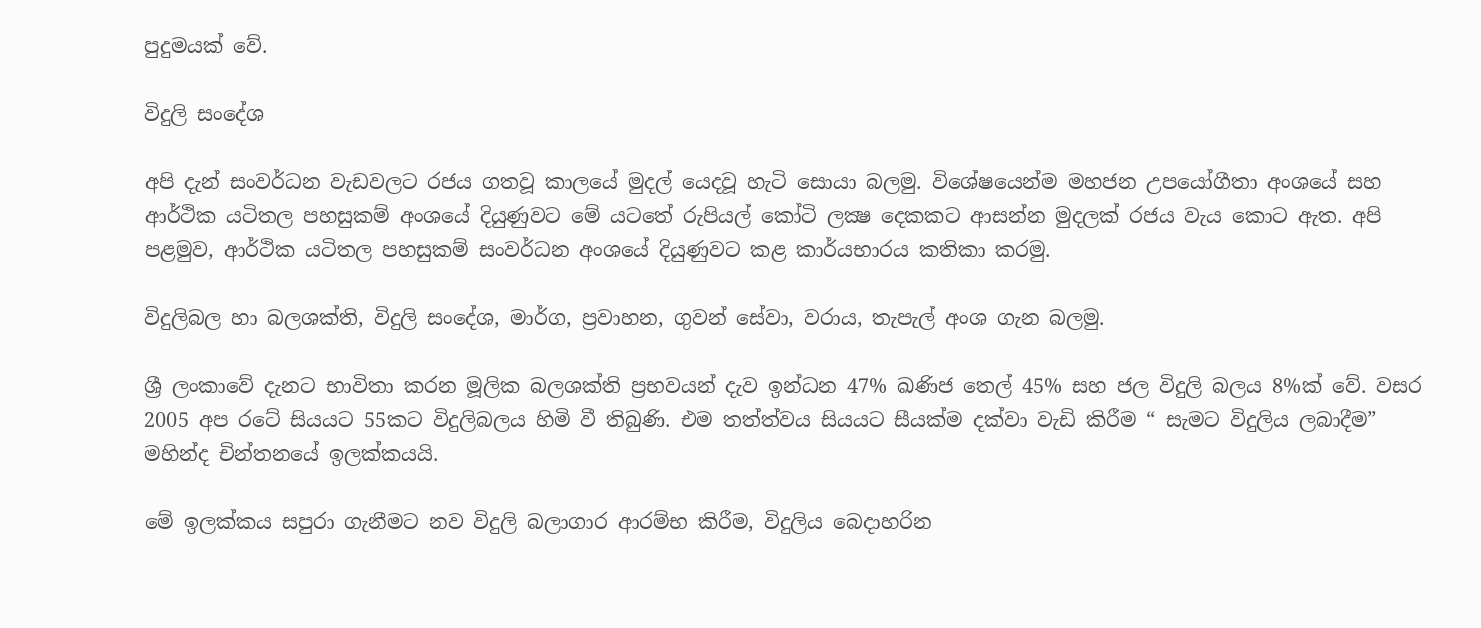පුදුමයක් වේ.

විදුලි සංදේශ

අපි දැන් සංවර්ධන වැඩවලට රජය ගතවූ කාලයේ මුදල් යෙදවූ හැටි සොයා බලමු. විශේෂයෙන්ම මහජන උපයෝගීතා අංශයේ සහ ආර්ථික යටිතල පහසුකම් අංශයේ දියුණුවට මේ යටතේ රුපියල් කෝටි ලක්‍ෂ දෙකකට ආසන්න මුදලක් රජය වැය කොට ඇත. අපි පළමුව, ආර්ථික යටිතල පහසුකම් සංවර්ධන අංශයේ දියුණුවට කළ කාර්යභාරය කතිකා කරමු.

විදුලිබල හා බලශක්ති, විදුලි සංදේශ, මාර්ග, ප්‍රවාහන, ගුවන් සේවා, වරාය, තැපැල් අංශ ගැන බලමු.

ශ්‍රී ලංකාවේ දැනට භාවිතා කරන මූලික බලශක්ති ප්‍රභවයන් දැව ඉන්ධන 47% ඛණිජ තෙල් 45% සහ ජල විදුලි බලය 8%ක් වේ. වසර 2005 අප රටේ සියයට 55කට විදුලිබලය හිමි වී තිබුණි. එම තත්ත්වය සියයට සීයක්ම දක්වා වැඩි කිරීම “ සැමට විදුලිය ලබාදීම” මහින්ද චින්තනයේ ඉලක්කයයි.

මේ ඉලක්කය සපුරා ගැනීමට නව විදුලි බලාගාර ආරම්භ කිරීම, විදුලිය බෙදාහරින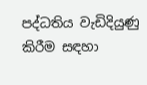පද්ධතිය වැඩිදියුණු කිරීම සඳහා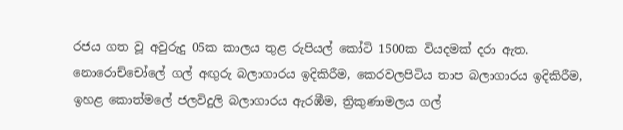රජය ගත වූ අවුරුදු 05ක කාලය තුළ රුපියල් කෝටි 1500ක වියදමක් දරා ඇත. නොරොච්චෝලේ ගල් අඟුරු බලාගාරය ඉදිකිරීම, කෙරවලපිටිය තාප බලාගාරය ඉදිකිරීම, ඉහළ කොත්මලේ ජලවිදුලි බලාගාරය ඇරඹීම, ත්‍රිකුණාමලය ගල්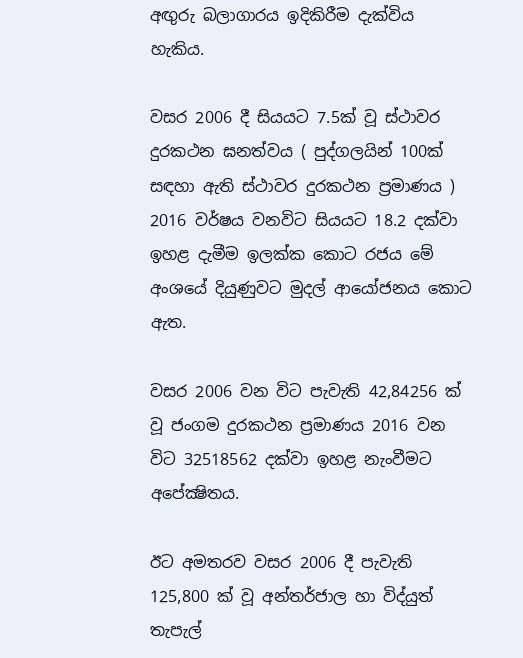අඟුරු බලාගාරය ඉදිකිරීම දැක්විය හැකිය.

වසර 2006 දී සියයට 7.5ක් වූ ස්ථාවර දුරකථන ඝනත්වය ( පුද්ගලයින් 100ක් සඳහා ඇති ස්ථාවර දුරකථන ප්‍රමාණය ) 2016 වර්ෂය වනවිට සියයට 18.2 දක්වා ඉහළ දැමීම ඉලක්ක කොට රජය මේ අංශයේ දියුණුවට මුදල් ආයෝජනය කොට ඇත.

වසර 2006 වන විට පැවැති 42,84256 ක් වූ ජංගම දුරකථන ප්‍රමාණය 2016 වන විට 32518562 දක්වා ඉහළ නැංවීමට අපේක්‍ෂිතය.

ඊට අමතරව වසර 2006 දී පැවැති 125,800 ක් වූ අන්තර්ජාල හා විද්යුත් තැපැල්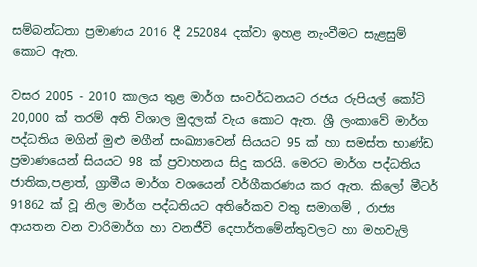සම්බන්ධතා ප්‍රමාණය 2016 දී 252084 දක්වා ඉහළ නැංවීමට සැළසුම් කොට ඇත.

වසර 2005 - 2010 කාලය තුළ මාර්ග සංවර්ධනයට රජය රුපියල් කෝටි 20,000 ක් තරම් අති විශාල මුදලක් වැය කොට ඇත. ශ්‍රී ලංකාවේ මාර්ග පද්ධතිය මගින් මුළු මගීන් සංඛ්‍යාවෙන් සියයට 95 ක් හා සමස්ත භාණ්ඩ ප්‍රමාණයෙන් සියයට 98 ක් ප්‍රවාහනය සිදු කරයි. මෙරට මාර්ග පද්ධතිය ජාතික,පළාත්, ග්‍රාමීය මාර්ග වශයෙන් වර්ගීකරණය කර ඇත. කිලෝ මීටර් 91862 ක් වූ නිල මාර්ග පද්ධතියට අතිරේකව වතු සමාගම් , රාජ්‍ය ආයතන වන වාරිමාර්ග හා වනජීවි දෙපාර්තමේන්තුවලට හා මහවැලි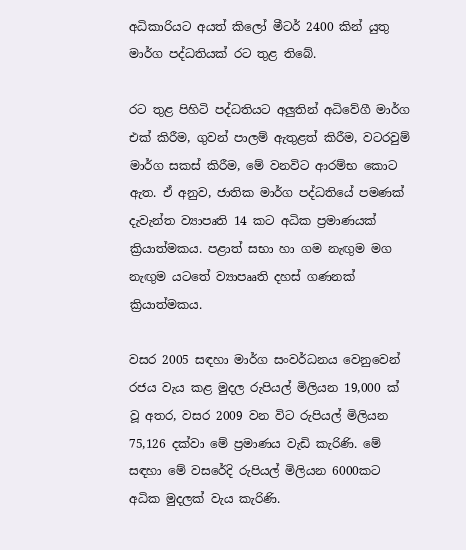අධිකාරියට අයත් කිලෝ මීටර් 2400 කින් යුතු මාර්ග පද්ධතියක් රට තුළ තිබේ.

රට තුළ පිහිටි පද්ධතියට අලුතින් අධිවේගී මාර්ග එක් කිරීම, ගුවන් පාලම් ඇතුළත් කිරීම, වටරවුම් මාර්ග සකස් කිරීම, මේ වනවිට ආරම්භ කොට ඇත. ඒ අනුව, ජාතික මාර්ග පද්ධතියේ පමණක් දැවැන්ත ව්‍යාපෘති 14 කට අධික ප්‍රමාණයක් ක්‍රියාත්මකය. පළාත් සභා හා ගම නැඟුම මග නැඟුම යටතේ ව්‍යාපෲති දහස් ගණනක් ක්‍රියාත්මකය.

වසර 2005 සඳහා මාර්ග සංවර්ධනය වෙනුවෙන් රජය වැය කළ මුදල රුපියල් මිලියන 19,000 ක් වූ අතර, වසර 2009 වන විට රුපියල් මිලියන 75,126 දක්වා මේ ප්‍රමාණය වැඩි කැරිණි. මේ සඳහා මේ වසරේදි රුපියල් මිලියන 6000කට අධික මුදලක් වැය කැරිණි.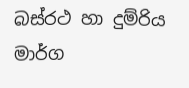බස්රථ හා දුම්රිය මාර්ග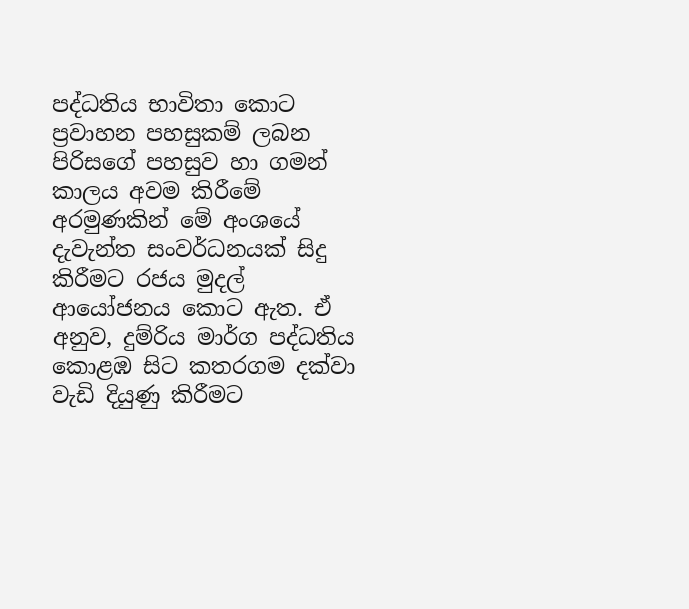පද්ධතිය භාවිතා කොට ප්‍රවාහන පහසුකම් ලබන පිරිසගේ පහසුව හා ගමන් කාලය අවම කිරීමේ අරමුණකින් මේ අංශයේ දැවැන්ත සංවර්ධනයක් සිදු කිරීමට රජය මුදල් ආයෝජනය කොට ඇත. ඒ අනුව, දුම්රිය මාර්ග පද්ධතිය කොළඹ සිට කතරගම දක්වා වැඩි දියුණු කිරීමට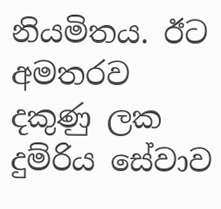නියමිතය. ඊට අමතරව දකුණු ලක දුම්රිය සේවාව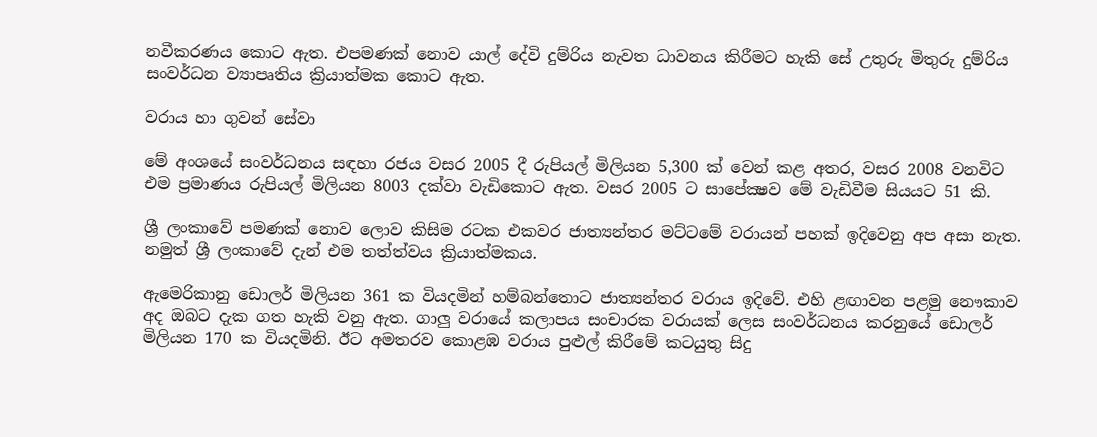නවීකරණය කොට ඇත. එපමණක් නොව යාල් දේවි දුම්රිය නැවත ධාවනය කිරීමට හැකි සේ උතුරු මිතුරු දුම්රිය සංවර්ධන ව්‍යාපෘතිය ක්‍රියාත්මක කොට ඇත.

වරාය හා ගුවන් සේවා

මේ අංශයේ සංවර්ධනය සඳහා රජය වසර 2005 දී රුපියල් මිලියන 5,300 ක් වෙන් කළ අතර, වසර 2008 වනවිට එම ප්‍රමාණය රුපියල් මිලියන 8003 දක්වා වැඩිකොට ඇත. වසර 2005 ට සාපේක්‍ෂව මේ වැඩිවීම සියයට 51 කි.

ශ්‍රී ලංකාවේ පමණක් නොව ලොව කිසිම රටක එකවර ජාත්‍යන්තර මට්ටමේ වරායන් පහක් ඉදිවෙනු අප අසා නැත. නමුත් ශ්‍රී ලංකාවේ දැන් එම තත්ත්වය ක්‍රියාත්මකය.

ඇමෙරිකානු ඩොලර් මිලියන 361 ක වියදමින් හම්බන්තොට ජාත්‍යන්තර වරාය ඉදිවේ. එහි ළඟාවන පළමු නෞකාව අද ඔබට දැක ගත හැකි වනු ඇත. ගාලු වරායේ කලාපය සංචාරක වරායක් ලෙස සංවර්ධනය කරනුයේ ඩොලර් මිලියන 170 ක වියදමිනි. ඊට අමතරව කොළඹ වරාය පුළුල් කිරීමේ කටයුතු සිදු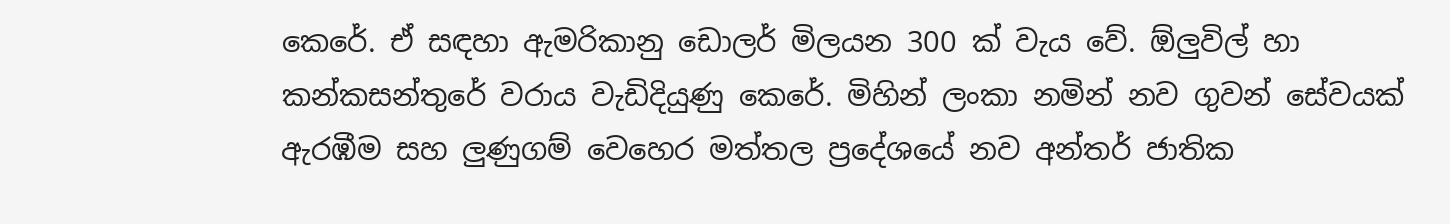කෙරේ. ඒ සඳහා ඇමරිකානු ඩොලර් මිලයන 300 ක් වැය වේ. ඕලුවිල් හා කන්කසන්තුරේ වරාය වැඩිදියුණු කෙරේ. මිහින් ලංකා නමින් නව ගුවන් සේවයක් ඇරඹීම සහ ලුණුගම් වෙහෙර මත්තල ප්‍රදේශයේ නව අන්තර් ජාතික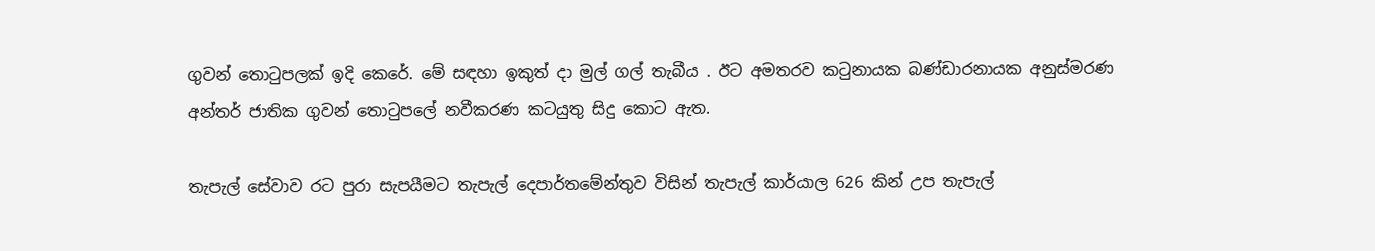ගුවන් තොටුපලක් ඉදි කෙරේ. මේ සඳහා ඉකුත් දා මුල් ගල් තැබීය . ඊට අමතරව කටුනායක බණ්ඩාරනායක අනුස්මරණ අන්තර් ජාතික ගුවන් තොටුපලේ නවීකරණ කටයුතු සිදු කොට ඇත.

තැපැල් සේවාව රට පුරා සැපයීමට තැපැල් දෙපාර්තමේන්තුව විසින් තැපැල් කාර්යාල 626 කින් උප තැපැල්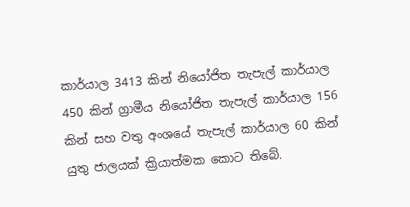කාර්යාල 3413 කින් නියෝජිත තැපැල් කාර්යාල 450 කින් ග්‍රාමීය නියෝජිත තැපැල් කාර්යාල 156 කින් සහ වතු අංශයේ තැපැල් කාර්යාල 60 කින් යුතු ජාලයක් ක්‍රියාත්මක කොට තිබේ.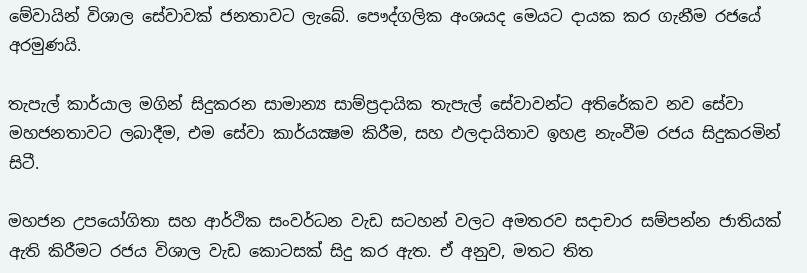මේවායින් විශාල සේවාවක් ජනතාවට ලැබේ. පෞද්ගලික අංශයද මෙයට දායක කර ගැනීම රජයේ අරමුණයි.

තැපැල් කාර්යාල මගින් සිදුකරන සාමාන්‍ය සාම්ප්‍රදායික තැපැල් සේවාවන්ට අතිරේකව නව සේවා මහජනතාවට ලබාදීම, එම සේවා කාර්යක්‍ෂම කිරීම, සහ ඵලදායිතාව ඉහළ නැංවීම රජය සිදුකරමින් සිටී.

මහජන උපයෝගිතා සහ ආර්ථික සංවර්ධන වැඩ සටහන් වලට අමතරව සදාචාර සම්පන්න ජාතියක් ඇති කිරීමට රජය විශාල වැඩ කොටසක් සිදු කර ඇත. ඒ අනුව, මතට තිත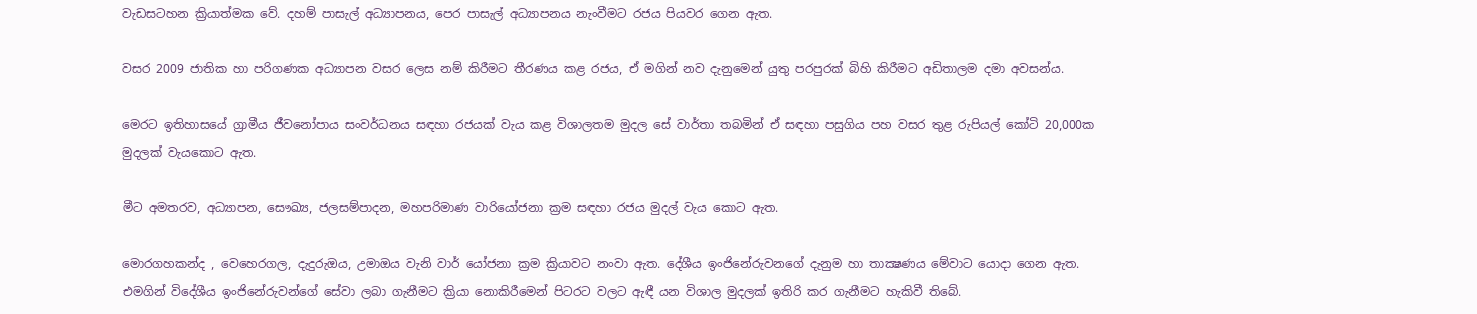වැඩසටහන ක්‍රියාත්මක වේ. දහම් පාසැල් අධ්‍යාපනය, පෙර පාසැල් අධ්‍යාපනය නැංවීමට රජය පියවර ගෙන ඇත.

වසර 2009 ජාතික හා පරිගණක අධ්‍යාපන වසර ලෙස නම් කිරීමට තීරණය කළ රජය, ඒ මගින් නව දැනුමෙන් යුතු පරපුරක් බිහි කිරීමට අඩිතාලම දමා අවසන්ය.

මෙරට ඉතිහාසයේ ග්‍රාමීය ජීවනෝපාය සංවර්ධනය සඳහා රජයක් වැය කළ විශාලතම මුදල සේ වාර්තා තබමින් ඒ සඳහා පසුගිය පහ වසර තුළ රුපියල් කෝටි 20,000ක මුදලක් වැයකොට ඇත.

මීට අමතරව, අධ්‍යාපන, සෞඛ්‍ය, ජලසම්පාදන, මහපරිමාණ වාරියෝජනා ක්‍රම සඳහා රජය මුදල් වැය කොට ඇත.

මොරගහකන්ද , වෙහෙරගල, දැදුරුඔය, උමාඔය වැනි වාර් යෝජනා ක්‍රම ක්‍රියාවට නංවා ඇත. දේශීය ඉංජිනේරුවනගේ දැනුම හා තාක්‍ෂණය මේවාට යොදා ගෙන ඇත. එමගින් විදේශීය ඉංජිනේරුවන්ගේ සේවා ලබා ගැනීමට ක්‍රියා නොකිරීමෙන් පිටරට වලට ඇඳී යන විශාල මුදලක් ඉතිරි කර ගැනීමට හැකිවී තිබේ.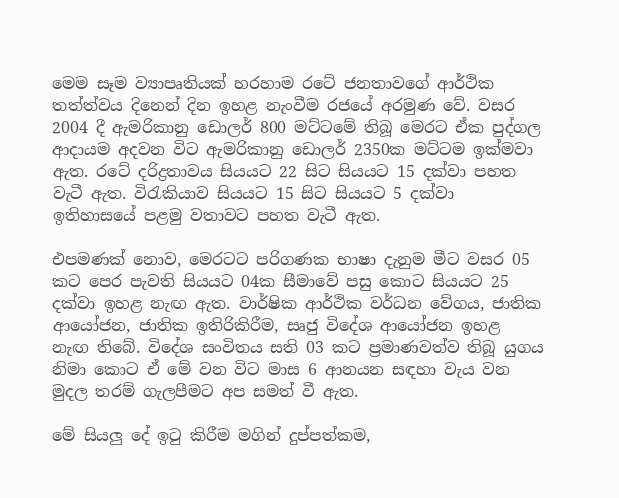මෙම සෑම ව්‍යාපෘතියක් හරහාම රටේ ජනතාවගේ ආර්ථික තත්ත්වය දිනෙන් දින ඉහළ නැංවීම රජයේ අරමුණ වේ. වසර 2004 දී ඇමරිකානු ඩොලර් 800 මට්ටමේ තිබූ මෙරට ඒක පුද්ගල ආදායම අදවන විට ඇමරිකානු ඩොලර් 2350ක මට්ටම ඉක්මවා ඇත. රටේ දරිද්‍රතාවය සියයට 22 සිට සියයට 15 දක්වා පහත වැටී ඇත. විරැකියාව සියයට 15 සිට සියයට 5 දක්වා ඉතිහාසයේ පළමු වතාවට පහත වැටී ඇත.

එපමණක් නොව, මෙරටට පරිගණක භාෂා දැනුම මීට වසර 05 කට පෙර පැවති සියයට 04ක සීමාවේ පසු කොට සියයට 25 දක්වා ඉහළ නැඟ ඇත. වාර්ෂික ආර්ථික වර්ධන වේගය, ජාතික ආයෝජන, ජාතික ඉතිරිකිරීම, සෘජු විදේශ ආයෝජන ඉහළ නැඟ තිබේ. විදේශ සංවිතය සති 03 කට ප්‍රමාණවත්ව තිබූ යුගය නිමා කොට ඒ මේ වන විට මාස 6 ආනයන සඳහා වැය වන මුදල තරම් ගැලපීමට අප සමත් වී ඇත.

මේ සියලු දේ ඉටු කිරීම මගින් දුප්පත්කම,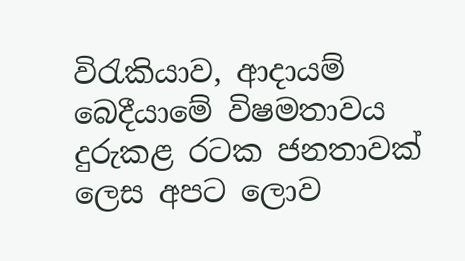විරැකියාව, ආදායම් බෙදීයාමේ විෂමතාවය දුරුකළ රටක ජනතාවක් ලෙස අපට ලොව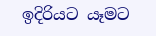ඉදිරියට යෑමට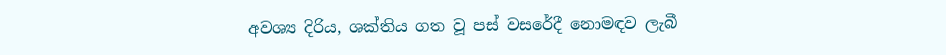අවශ්‍ය දිරිය, ශක්තිය ගත වූ පස් වසරේදී නොමඳව ලැබී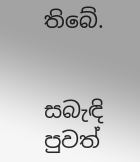තිබේ.


සබැඳි පුවත්